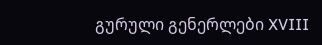გურული გენერლები XVIII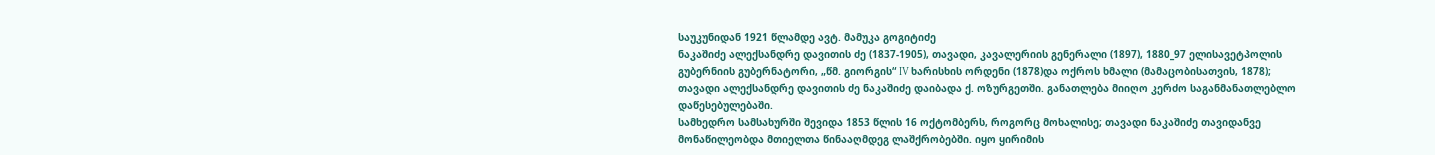საუკუნიდან 1921 წლამდე ავტ. მამუკა გოგიტიძე
ნაკაშიძე ალექსანდრე დავითის ძე (1837-1905), თავადი, კავალერიის გენერალი (1897), 1880_97 ელისავეტპოლის გუბერნიის გუბერნატორი, „წმ. გიორგის“ IV ხარისხის ორდენი (1878)და ოქროს ხმალი (მამაცობისათვის, 1878);
თავადი ალექსანდრე დავითის ძე ნაკაშიძე დაიბადა ქ. ოზურგეთში. განათლება მიიღო კერძო საგანმანათლებლო დაწესებულებაში.
სამხედრო სამსახურში შევიდა 1853 წლის 16 ოქტომბერს, როგორც მოხალისე; თავადი ნაკაშიძე თავიდანვე მონაწილეობდა მთიელთა წინააღმდეგ ლაშქრობებში. იყო ყირიმის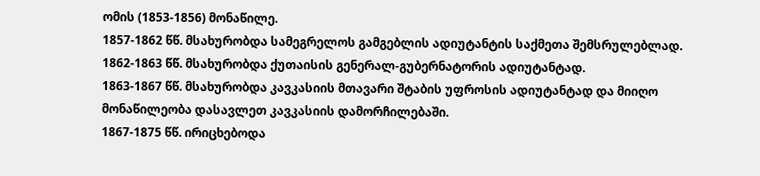ომის (1853-1856) მონაწილე.
1857-1862 წწ. მსახურობდა სამეგრელოს გამგებლის ადიუტანტის საქმეთა შემსრულებლად.
1862-1863 წწ. მსახურობდა ქუთაისის გენერალ-გუბერნატორის ადიუტანტად.
1863-1867 წწ. მსახურობდა კავკასიის მთავარი შტაბის უფროსის ადიუტანტად და მიიღო მონაწილეობა დასავლეთ კავკასიის დამორჩილებაში.
1867-1875 წწ. ირიცხებოდა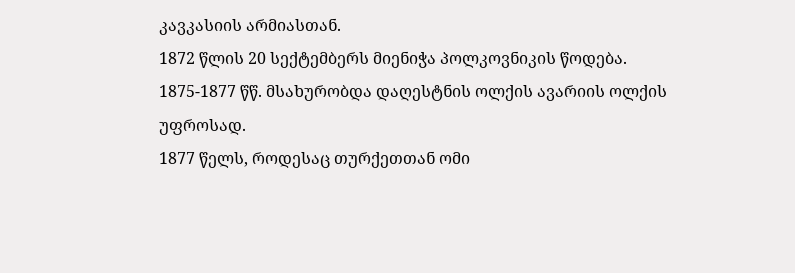კავკასიის არმიასთან.
1872 წლის 20 სექტემბერს მიენიჭა პოლკოვნიკის წოდება.
1875-1877 წწ. მსახურობდა დაღესტნის ოლქის ავარიის ოლქის უფროსად.
1877 წელს, როდესაც თურქეთთან ომი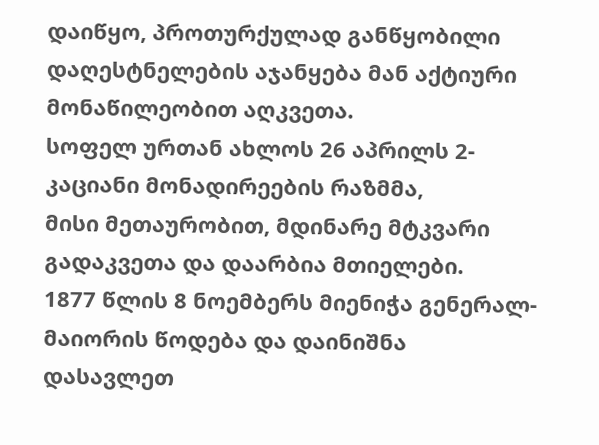დაიწყო, პროთურქულად განწყობილი დაღესტნელების აჯანყება მან აქტიური მონაწილეობით აღკვეთა.
სოფელ ურთან ახლოს 26 აპრილს 2-კაციანი მონადირეების რაზმმა,
მისი მეთაურობით, მდინარე მტკვარი გადაკვეთა და დაარბია მთიელები.
1877 წლის 8 ნოემბერს მიენიჭა გენერალ-მაიორის წოდება და დაინიშნა დასავლეთ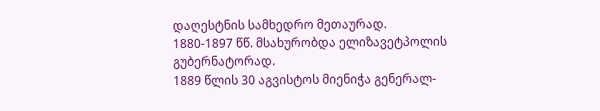დაღესტნის სამხედრო მეთაურად.
1880-1897 წწ. მსახურობდა ელიზავეტპოლის გუბერნატორად.
1889 წლის 30 აგვისტოს მიენიჭა გენერალ-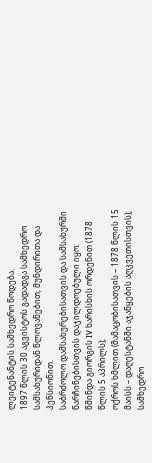ლეიტენანტის სამხედრო წოდება.
1897 წლის 30 აგვისტოს გადადგა სამხედრო სამსახურიდან წლოვანებით, მუნდირითა და პენსიონით.
საბრძოლო დამსახურებისათვის და სამსახურში წარჩინებისთვის დაჯილდოებული იყო:
წმინდა გიორგის IV ხარისხის ორდენით (1878 წლის 5 აპრილს);
ოქროს ხმლით (მამაცობისათვის – 1878 წლის 15 მაისს – დაღესტანში აჯანყების აღკვეთისთვის);
სამხედრო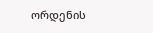ორდენის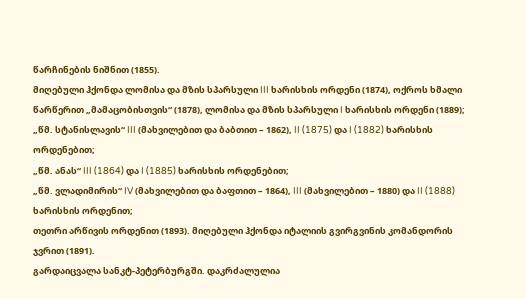წარჩინების ნიშნით (1855).
მიღებული ჰქონდა ლომისა და მზის სპარსული III ხარისხის ორდენი (1874), ოქროს ხმალი წარწერით „მამაცობისთვის“ (1878), ლომისა და მზის სპარსული I ხარისხის ორდენი (1889);
„წმ. სტანისლავის“ III (მახვილებით და ბაბთით – 1862), II (1875) და I (1882) ხარისხის ორდენებით;
„წმ. ანას“ III (1864) და I (1885) ხარისხის ორდენებით;
„წმ. ვლადიმირის“ IV (მახვილებით და ბაფთით – 1864), III (მახვილებით – 1880) და II (1888) ხარისხის ორდენით;
თეთრი არწივის ორდენით (1893). მიღებული ჰქონდა იტალიის გვირგვინის კომანდორის ჯვრით (1891).
გარდაიცვალა სანკტ-პეტერბურგში. დაკრძალულია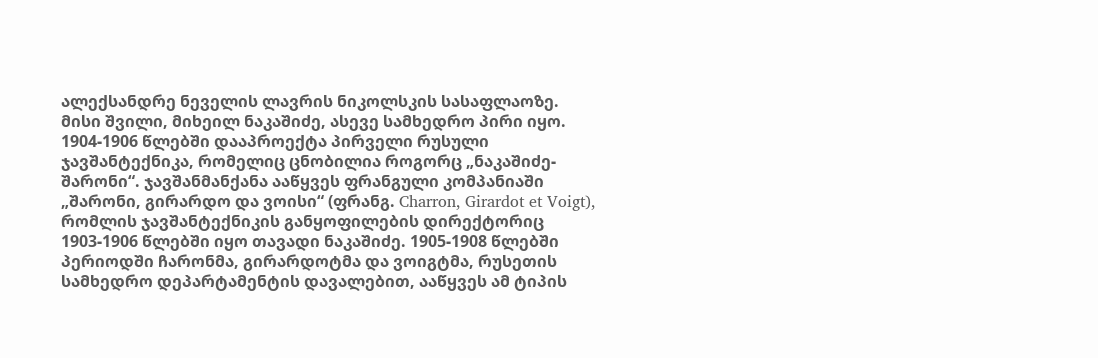ალექსანდრე ნეველის ლავრის ნიკოლსკის სასაფლაოზე.
მისი შვილი, მიხეილ ნაკაშიძე, ასევე სამხედრო პირი იყო.
1904-1906 წლებში დააპროექტა პირველი რუსული ჯავშანტექნიკა, რომელიც ცნობილია როგორც „ნაკაშიძე-შარონი“. ჯავშანმანქანა ააწყვეს ფრანგული კომპანიაში „შარონი, გირარდო და ვოისი“ (ფრანგ. Charron, Girardot et Voigt), რომლის ჯავშანტექნიკის განყოფილების დირექტორიც 1903-1906 წლებში იყო თავადი ნაკაშიძე. 1905-1908 წლებში პერიოდში ჩარონმა, გირარდოტმა და ვოიგტმა, რუსეთის სამხედრო დეპარტამენტის დავალებით, ააწყვეს ამ ტიპის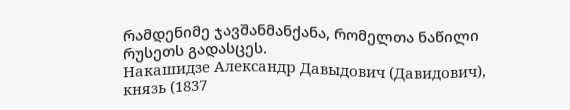რამდენიმე ჯავშანმანქანა, რომელთა ნაწილი რუსეთს გადასცეს.
Накашидзе Александр Давыдович (Давидович), князь (1837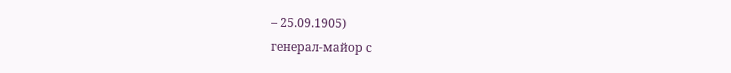– 25.09.1905)
генерал-майор с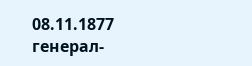08.11.1877
генерал-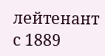лейтенант с 1889